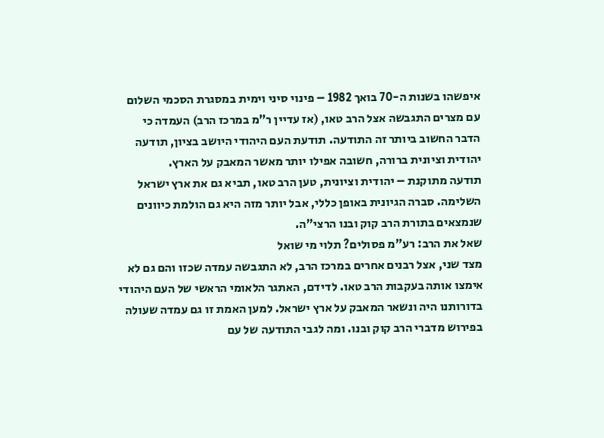איפשהו בשנות ה-70 בואך 1982 – פינוי סיני וימית במסגרת הסכמי השלום עם מצרים התגבשה אצל הרב טאו, (אז עדיין ר"מ במרכז הרב) העמדה כי הדבר החשוב ביותר זה התודעה. תודעת העם היהודי היושב בציון, תודעה יהודית וציונית ברורה, חשובה אפילו יותר מאשר המאבק על הארץ.
תודעה מתוקנת – יהודית וציונית, טען הרב טאו, תביא גם את ארץ ישראל השלימה. סברה הגיונית באופן כללי, אבל יותר מזה היא גם הולמת כיוונים שנמצאים בתורת הרב קוק ובנו הרצי"ה.
שאל את הרב: רע"מ פסולים? תלוי מי שואל
מצד שני, אצל רבנים אחרים במרכז הרב, לא התגבשה עמדה שכזו והם גם לא אימצו אותה בעקבות הרב טאו. לדידם, האתגר הלאומי הראשי של העם היהודי בדורותנו היה ונשאר המאבק על ארץ ישראל. למען האמת זו גם עמדה שעולה בפירוש מדברי הרב קוק ובנו. ומה לגבי התודעה של עם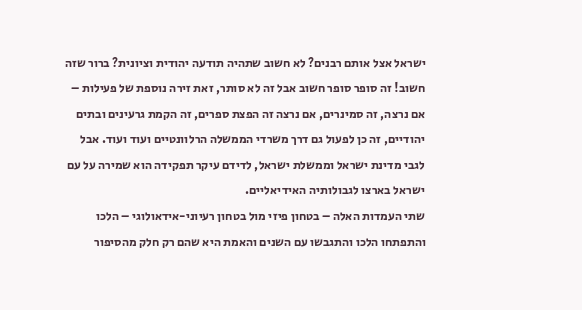ישראל אצל אותם רבנים? לא חשוב שתהיה תודעה יהודית וציונית? ברור שזה חשוב! זה סופר סופר חשוב אבל זה לא סותר, זאת זירה נוספת של פעילות – אם נרצה, זה סמינרים, אם נרצה זה הפצת ספרים, זה הקמת גרעינים ובתים יהודיים, זה כן לפעול גם דרך משרדי הממשלה הרלוונטיים ועוד ועוד. אבל לגבי מדינת ישראל וממשלת ישראל, לדידם עיקר תפקידה הוא שמירה על עם ישראל בארצו לגבולותיה האידיאליים.
שתי העמדות האלה – בטחון פיזי מול בטחון רעיוני-אידאולוגי – הלכו והתפתחו הלכו והתגבשו עם השנים והאמת היא שהם רק חלק מהסיפור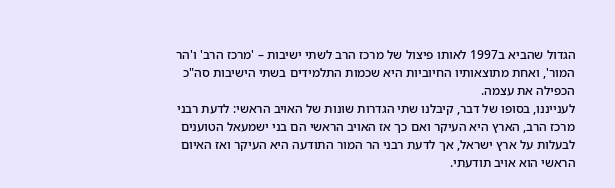הגדול שהביא ב1997 לאותו פיצול של מרכז הרב לשתי ישיבות – 'מרכז הרב' ו'הר המור', ואחת מתוצאותיו החיוביות היא שכמות התלמידים בשתי הישיבות סה"כ הכפילה את עצמה.
לענייננו, בסופו של דבר, קיבלנו שתי הגדרות שונות של האויב הראשי: לדעת רבני מרכז הרב, הארץ היא העיקר ואם כך אז האויב הראשי הם בני ישמעאל הטוענים לבעלות על ארץ ישראל, אך לדעת רבני הר המור התודעה היא העיקר ואז האיום הראשי הוא אויב תודעתי.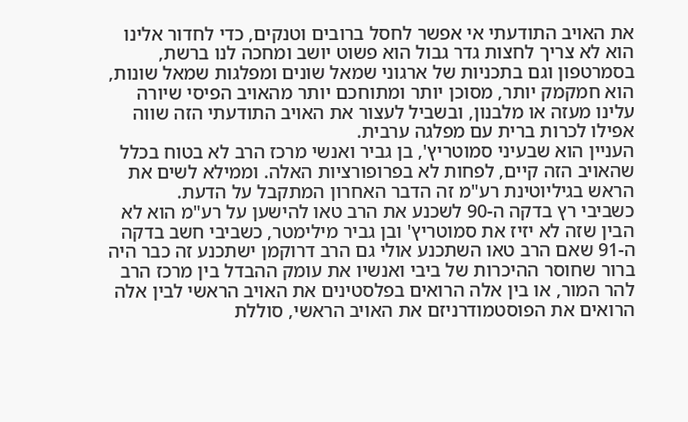את האויב התודעתי אי אפשר לחסל ברובים וטנקים, כדי לחדור אלינו הוא לא צריך לחצות גדר גבול הוא פשוט יושב ומחכה לנו ברשת, בסמרטפון וגם בתכניות של ארגוני שמאל שונים ומפלגות שמאל שונות, הוא חמקמק יותר, מסוכן יותר ומתוחכם יותר מהאויב הפיסי שיורה עלינו מעזה או מלבנון, ובשביל לעצור את האויב התודעתי הזה שווה אפילו לכרות ברית עם מפלגה ערבית.
העניין הוא שבעיני סמוטריץ', בן גביר ואנשי מרכז הרב לא בטוח בכלל שהאויב הזה קיים, לפחות לא בפרופורציות האלה. וממילא לשים את הראש בגיליוטינת רע"מ זה הדבר האחרון המתקבל על הדעת.
כשביבי רץ בדקה ה-90 לשכנע את הרב טאו להישען על רע"מ הוא לא הבין שזה לא יזיז את סמוטריץ' ובן גביר מילימטר, כשביבי חשב בדקה ה-91 שאם הרב טאו השתכנע אולי גם הרב דרוקמן ישתכנע זה כבר היה ברור שחוסר ההיכרות של ביבי ואנשיו את עומק ההבדל בין מרכז הרב להר המור, או בין אלה הרואים בפלסטינים את האויב הראשי לבין אלה הרואים את הפוסטמודרניזם את האויב הראשי, סוללת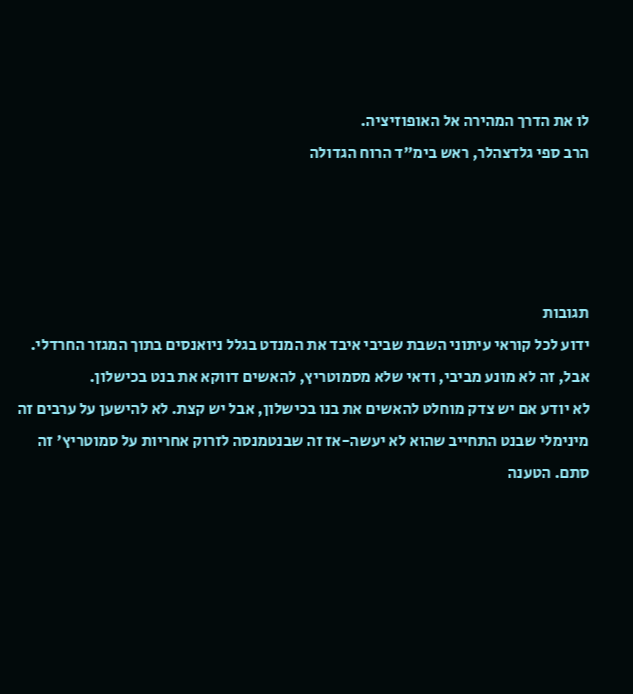לו את הדרך המהירה אל האופוזיציה.
הרב ספי גלדצהלר, ראש בימ"ד הרוח הגדולה




תגובות
ידוע לכל קוראי עיתוני השבת שביבי איבד את המנדט בגלל ניואנסים בתוך המגזר החרדלי. אבל, זה לא מונע מביבי, ודאי שלא מסמוטריץ, להאשים דווקא את בנט בכישלון.
לא יודע אם יש צדק מוחלט להאשים את בנו בכישלון, אבל יש קצת. לא להישען על ערבים זה מינימלי שבנט התחייב שהוא לא יעשה-אז זה שבנטמנסה לזרוק אחריות על סמוטריץ' זה סתם. הטענה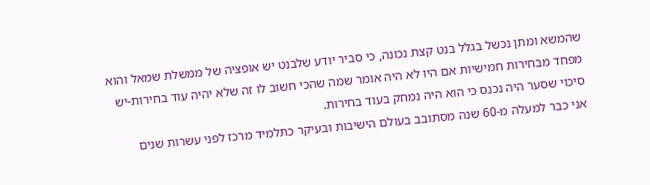שהמשא ומתן נכשל בגלל בנט קצת נכונה, כי סביר יודע שלבנט יש אופציה של ממשלת שמאל והוא מפחד מבחירות חמישיות אם היו לא היה אומר שמה שהכי חשוב לו זה שלא יהיה עוד בחירות-יש סיכוי שסער היה נכנס כי הוא היה נמחק בעוד בחירות.
אני כבר למעלה מ-60 שנה מסתובב בעולם הישיבות ובעיקר כתלמיד מרכז לפני עשרות שנים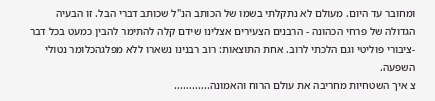ומחובר עד היום. מעולם לא נתקלתי בשמו של הכותב הנ"ל שכותב דברי הבל. זו הבעיה הגדולה של פרחי הכהונה - הרבנים הצעירים אצלינו שידם קלה להתימר להבין כמעט בכל דבר -ציבורי פוליטי וגם הלכתי לרוב. אחת התוצאות: רוב רבנינו נשארו ללא מפלגהכלומר נטולי השפעה.
צ איך השטחיות מחריבה את עולם הרוח והאמונה............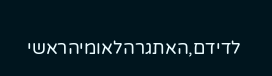לדידם,האתגרהלאומיהראשי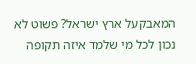המאבקעל ארץ ישראל? פשוט לא נכון לכל מי שלמד איזה תקופה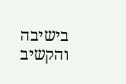בישיבה והקשיב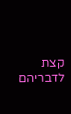קצת לדבריהם